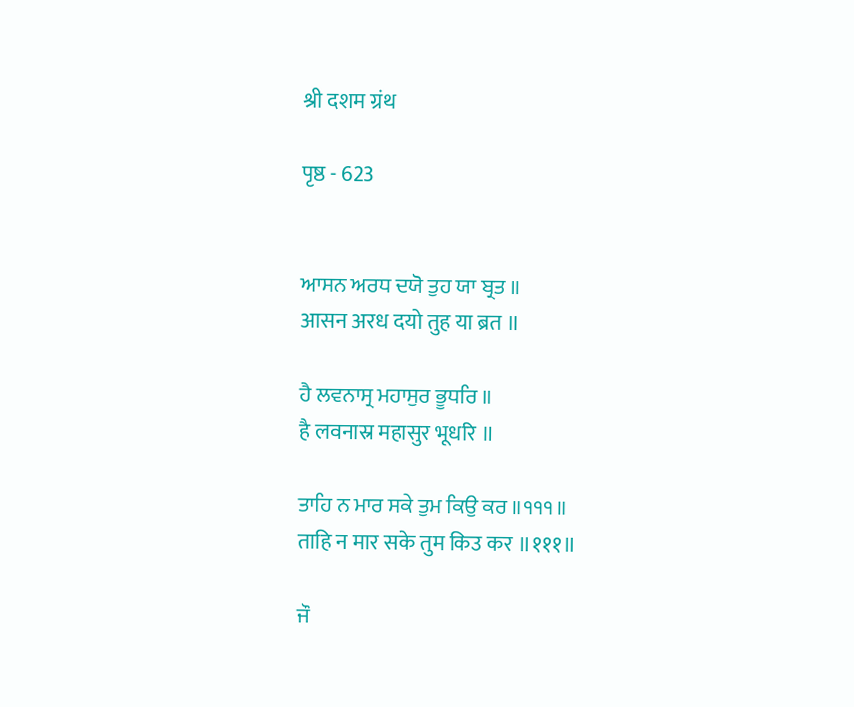श्री दशम ग्रंथ

पृष्ठ - 623


ਆਸਨ ਅਰਧ ਦਯੋ ਤੁਹ ਯਾ ਬ੍ਰਤ ॥
आसन अरध दयो तुह या ब्रत ॥

ਹੈ ਲਵਨਾਸ੍ਰ ਮਹਾਸੁਰ ਭੂਧਰਿ ॥
है लवनास्र महासुर भूधरि ॥

ਤਾਹਿ ਨ ਮਾਰ ਸਕੇ ਤੁਮ ਕਿਉ ਕਰ ॥੧੧੧॥
ताहि न मार सके तुम किउ कर ॥१११॥

ਜੌ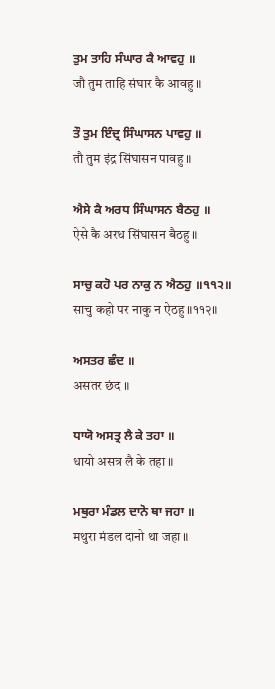ਤੁਮ ਤਾਹਿ ਸੰਘਾਰ ਕੈ ਆਵਹੁ ॥
जौ तुम ताहि संघार कै आवहु ॥

ਤੌ ਤੁਮ ਇੰਦ੍ਰ ਸਿੰਘਾਸਨ ਪਾਵਹੁ ॥
तौ तुम इंद्र सिंघासन पावहु ॥

ਐਸੇ ਕੈ ਅਰਧ ਸਿੰਘਾਸਨ ਬੈਠਹੁ ॥
ऐसे कै अरध सिंघासन बैठहु ॥

ਸਾਚੁ ਕਹੋ ਪਰ ਨਾਕੁ ਨ ਐਠਹੁ ॥੧੧੨॥
साचु कहो पर नाकु न ऐठहु ॥११२॥

ਅਸਤਰ ਛੰਦ ॥
असतर छंद ॥

ਧਾਯੋ ਅਸਤ੍ਰ ਲੈ ਕੇ ਤਹਾ ॥
धायो असत्र लै के तहा ॥

ਮਥੁਰਾ ਮੰਡਲ ਦਾਨੋ ਥਾ ਜਹਾ ॥
मथुरा मंडल दानो था जहा ॥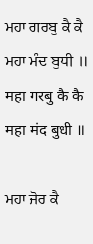ਮਹਾ ਗਰਬੁ ਕੈ ਕੈ ਮਹਾ ਮੰਦ ਬੁਧੀ ॥
महा गरबु कै कै महा मंद बुधी ॥

ਮਹਾ ਜੋਰ ਕੈ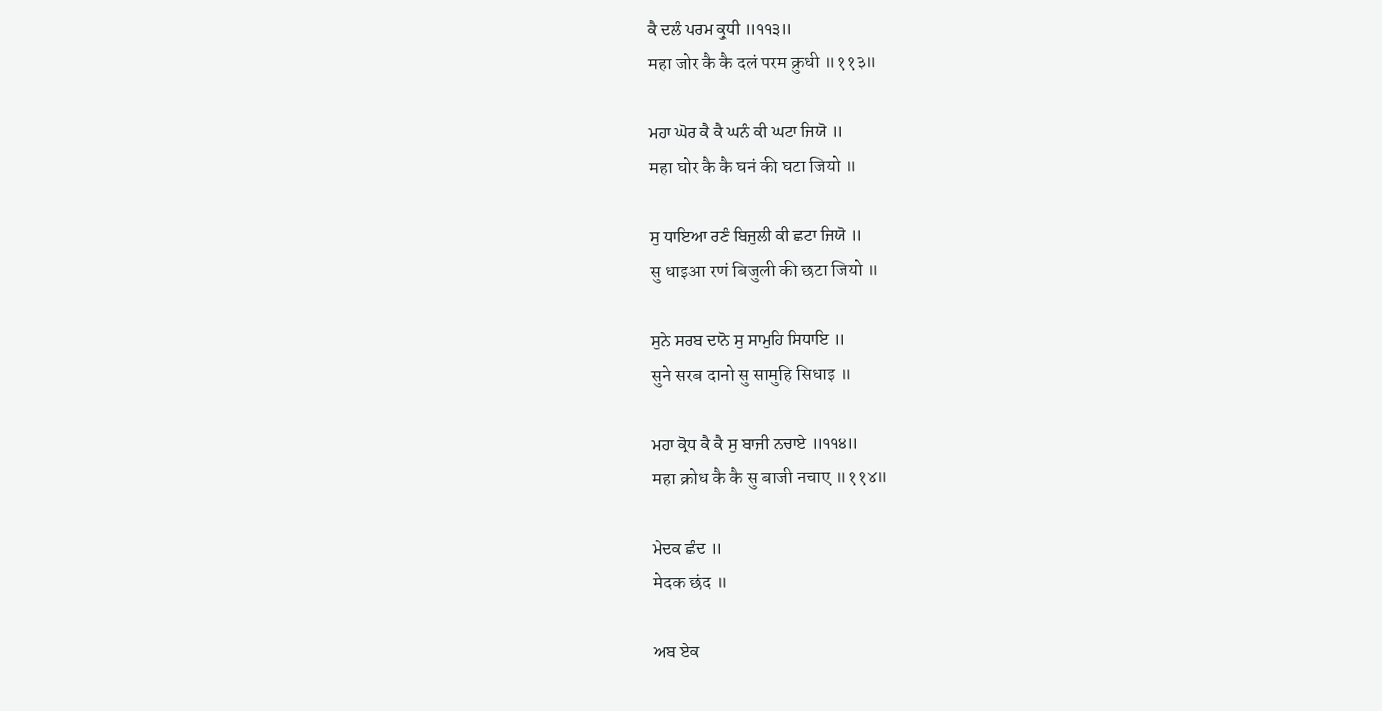ਕੈ ਦਲੰ ਪਰਮ ਕ੍ਰੁਧੀ ॥੧੧੩॥
महा जोर कै कै दलं परम क्रुधी ॥११३॥

ਮਹਾ ਘੋਰ ਕੈ ਕੈ ਘਨੰ ਕੀ ਘਟਾ ਜਿਯੋ ॥
महा घोर कै कै घनं की घटा जियो ॥

ਸੁ ਧਾਇਆ ਰਣੰ ਬਿਜੁਲੀ ਕੀ ਛਟਾ ਜਿਯੋ ॥
सु धाइआ रणं बिजुली की छटा जियो ॥

ਸੁਨੇ ਸਰਬ ਦਾਨੋ ਸੁ ਸਾਮੁਹਿ ਸਿਧਾਇ ॥
सुने सरब दानो सु सामुहि सिधाइ ॥

ਮਹਾ ਕ੍ਰੋਧ ਕੈ ਕੈ ਸੁ ਬਾਜੀ ਨਚਾਏ ॥੧੧੪॥
महा क्रोध कै कै सु बाजी नचाए ॥११४॥

ਮੇਦਕ ਛੰਦ ॥
मेदक छंद ॥

ਅਬ ਏਕ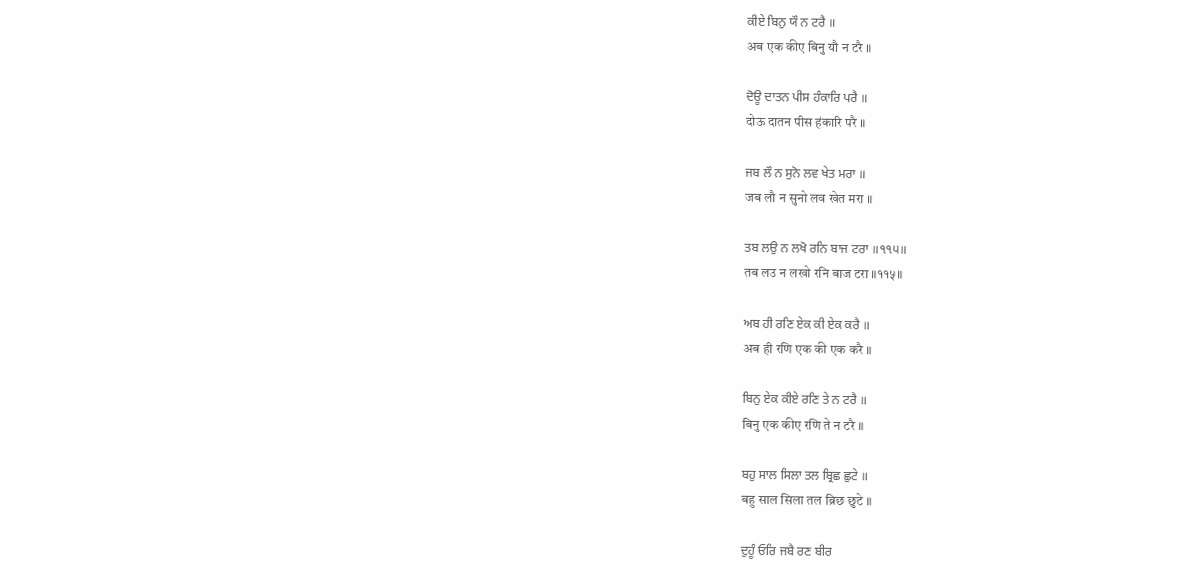ਕੀਏ ਬਿਨੁ ਯੌ ਨ ਟਰੈ ॥
अब एक कीए बिनु यौ न टरै ॥

ਦੋਊ ਦਾਤਨ ਪੀਸ ਹੰਕਾਰਿ ਪਰੈ ॥
दोऊ दातन पीस हंकारि परै ॥

ਜਬ ਲੌ ਨ ਸੁਨੋ ਲਵ ਖੇਤ ਮਰਾ ॥
जब लौ न सुनो लव खेत मरा ॥

ਤਬ ਲਉ ਨ ਲਖੋ ਰਨਿ ਬਾਜ ਟਰਾ ॥੧੧੫॥
तब लउ न लखो रनि बाज टरा ॥११५॥

ਅਬ ਹੀ ਰਣਿ ਏਕ ਕੀ ਏਕ ਕਰੈ ॥
अब ही रणि एक की एक करै ॥

ਬਿਨੁ ਏਕ ਕੀਏ ਰਣਿ ਤੇ ਨ ਟਰੈ ॥
बिनु एक कीए रणि ते न टरै ॥

ਬਹੁ ਸਾਲ ਸਿਲਾ ਤਲ ਬ੍ਰਿਛ ਛੁਟੇ ॥
बहु साल सिला तल ब्रिछ छुटे ॥

ਦੁਹੂੰ ਓਰਿ ਜਬੈ ਰਣ ਬੀਰ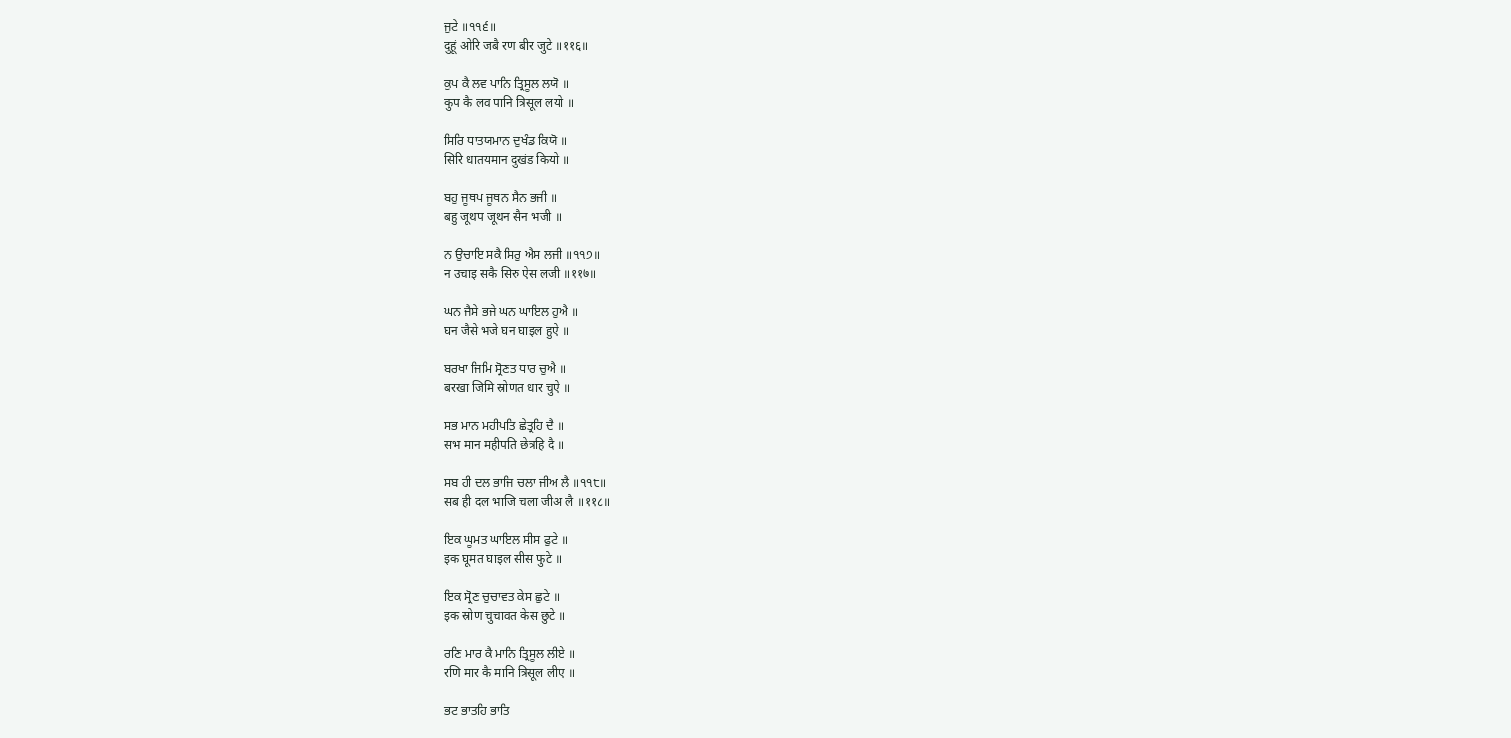ਜੁਟੇ ॥੧੧੬॥
दुहूं ओरि जबै रण बीर जुटे ॥११६॥

ਕੁਪ ਕੈ ਲਵ ਪਾਨਿ ਤ੍ਰਿਸੂਲ ਲਯੋ ॥
कुप कै लव पानि त्रिसूल लयो ॥

ਸਿਰਿ ਧਾਤਯਮਾਨ ਦੁਖੰਡ ਕਿਯੋ ॥
सिरि धातयमान दुखंड कियो ॥

ਬਹੁ ਜੂਥਪ ਜੂਥਨ ਸੈਨ ਭਜੀ ॥
बहु जूथप जूथन सैन भजी ॥

ਨ ਉਚਾਇ ਸਕੈ ਸਿਰੁ ਐਸ ਲਜੀ ॥੧੧੭॥
न उचाइ सकै सिरु ऐस लजी ॥११७॥

ਘਨ ਜੈਸੇ ਭਜੇ ਘਨ ਘਾਇਲ ਹੁਐ ॥
घन जैसे भजे घन घाइल हुऐ ॥

ਬਰਖਾ ਜਿਮਿ ਸ੍ਰੋਣਤ ਧਾਰ ਚੁਐ ॥
बरखा जिमि स्रोणत धार चुऐ ॥

ਸਭ ਮਾਨ ਮਹੀਪਤਿ ਛੇਤ੍ਰਹਿ ਦੈ ॥
सभ मान महीपति छेत्रहि दै ॥

ਸਬ ਹੀ ਦਲ ਭਾਜਿ ਚਲਾ ਜੀਅ ਲੈ ॥੧੧੮॥
सब ही दल भाजि चला जीअ लै ॥११८॥

ਇਕ ਘੂਮਤ ਘਾਇਲ ਸੀਸ ਫੁਟੇ ॥
इक घूमत घाइल सीस फुटे ॥

ਇਕ ਸ੍ਰੋਣ ਚੁਚਾਵਤ ਕੇਸ ਛੁਟੇ ॥
इक स्रोण चुचावत केस छुटे ॥

ਰਣਿ ਮਾਰ ਕੈ ਮਾਨਿ ਤ੍ਰਿਸੂਲ ਲੀਏ ॥
रणि मार कै मानि त्रिसूल लीए ॥

ਭਟ ਭਾਤਹਿ ਭਾਤਿ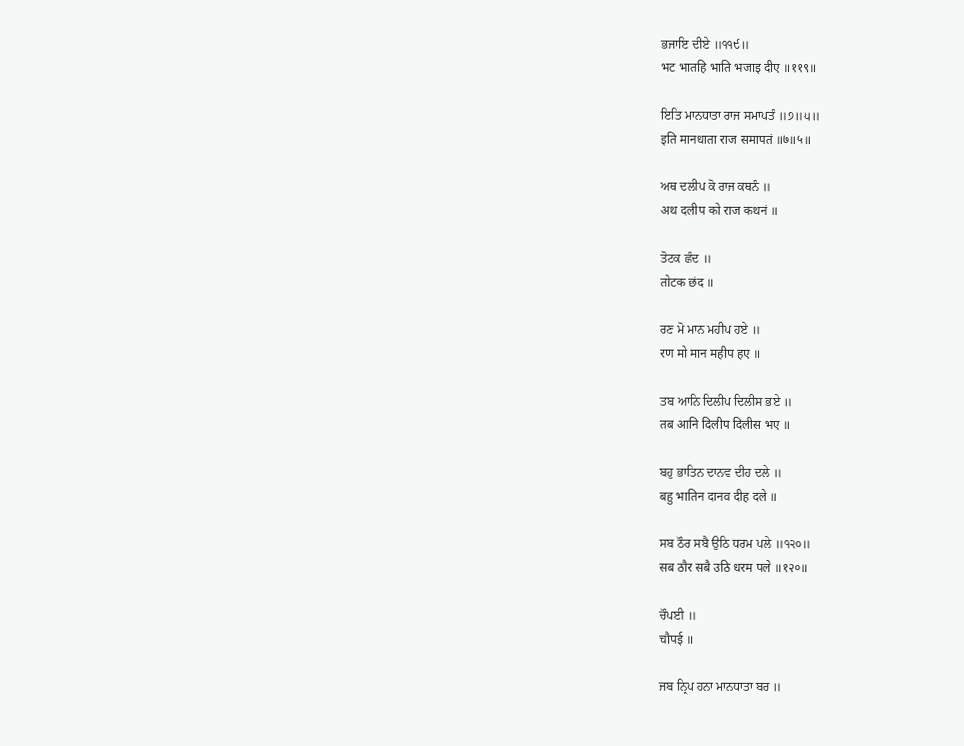ਭਜਾਇ ਦੀਏ ॥੧੧੯॥
भट भातहि भाति भजाइ दीए ॥११९॥

ਇਤਿ ਮਾਨਧਾਤਾ ਰਾਜ ਸਮਾਪਤੰ ॥੭॥੫॥
इति मानधाता राज समापतं ॥७॥५॥

ਅਥ ਦਲੀਪ ਕੋ ਰਾਜ ਕਥਨੰ ॥
अथ दलीप को राज कथनं ॥

ਤੋਟਕ ਛੰਦ ॥
तोटक छंद ॥

ਰਣ ਮੋ ਮਾਨ ਮਹੀਪ ਹਏ ॥
रण मो मान महीप हए ॥

ਤਬ ਆਨਿ ਦਿਲੀਪ ਦਿਲੀਸ ਭਏ ॥
तब आनि दिलीप दिलीस भए ॥

ਬਹੁ ਭਾਤਿਨ ਦਾਨਵ ਦੀਹ ਦਲੇ ॥
बहु भातिन दानव दीह दले ॥

ਸਬ ਠੌਰ ਸਬੈ ਉਠਿ ਧਰਮ ਪਲੇ ॥੧੨੦॥
सब ठौर सबै उठि धरम पले ॥१२०॥

ਚੌਪਈ ॥
चौपई ॥

ਜਬ ਨ੍ਰਿਪ ਹਨਾ ਮਾਨਧਾਤਾ ਬਰ ॥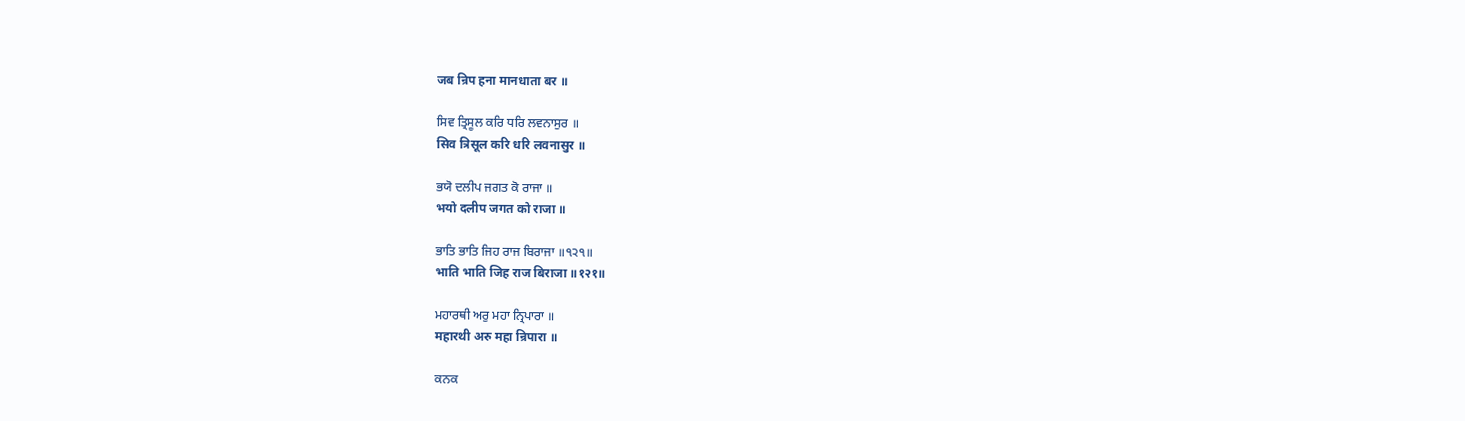जब न्रिप हना मानधाता बर ॥

ਸਿਵ ਤ੍ਰਿਸੂਲ ਕਰਿ ਧਰਿ ਲਵਨਾਸੁਰ ॥
सिव त्रिसूल करि धरि लवनासुर ॥

ਭਯੋ ਦਲੀਪ ਜਗਤ ਕੋ ਰਾਜਾ ॥
भयो दलीप जगत को राजा ॥

ਭਾਤਿ ਭਾਤਿ ਜਿਹ ਰਾਜ ਬਿਰਾਜਾ ॥੧੨੧॥
भाति भाति जिह राज बिराजा ॥१२१॥

ਮਹਾਰਥੀ ਅਰੁ ਮਹਾ ਨ੍ਰਿਪਾਰਾ ॥
महारथी अरु महा न्रिपारा ॥

ਕਨਕ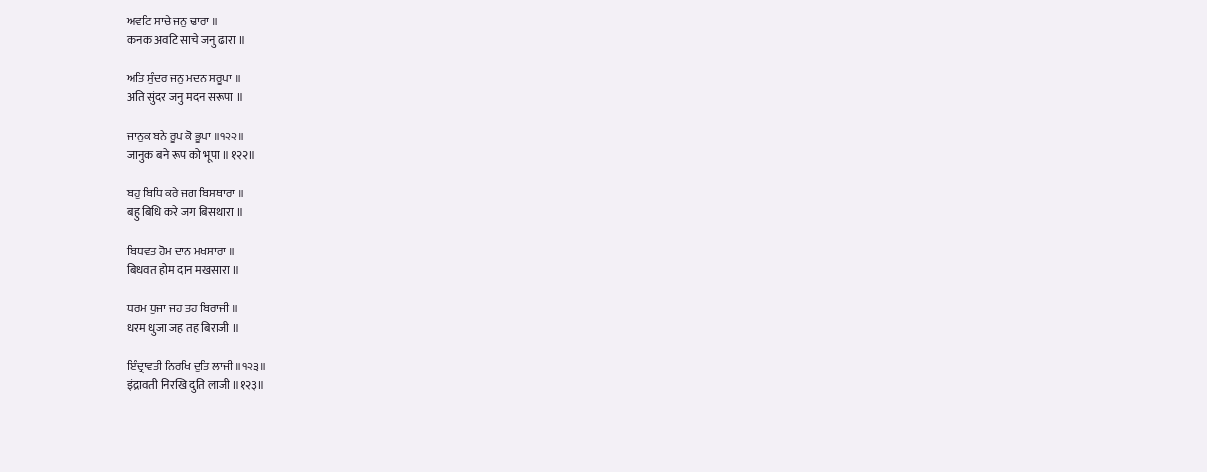ਅਵਟਿ ਸਾਚੇ ਜਨੁ ਢਾਰਾ ॥
कनक अवटि साचे जनु ढारा ॥

ਅਤਿ ਸੁੰਦਰ ਜਨੁ ਮਦਨ ਸਰੂਪਾ ॥
अति सुंदर जनु मदन सरूपा ॥

ਜਾਨੁਕ ਬਨੇ ਰੂਪ ਕੋ ਭੂਪਾ ॥੧੨੨॥
जानुक बने रूप को भूपा ॥१२२॥

ਬਹੁ ਬਿਧਿ ਕਰੇ ਜਗ ਬਿਸਥਾਰਾ ॥
बहु बिधि करे जग बिसथारा ॥

ਬਿਧਵਤ ਹੋਮ ਦਾਨ ਮਖਸਾਰਾ ॥
बिधवत होम दान मखसारा ॥

ਧਰਮ ਧੁਜਾ ਜਹ ਤਹ ਬਿਰਾਜੀ ॥
धरम धुजा जह तह बिराजी ॥

ਇੰਦ੍ਰਾਵਤੀ ਨਿਰਖਿ ਦੁਤਿ ਲਾਜੀ ॥੧੨੩॥
इंद्रावती निरखि दुति लाजी ॥१२३॥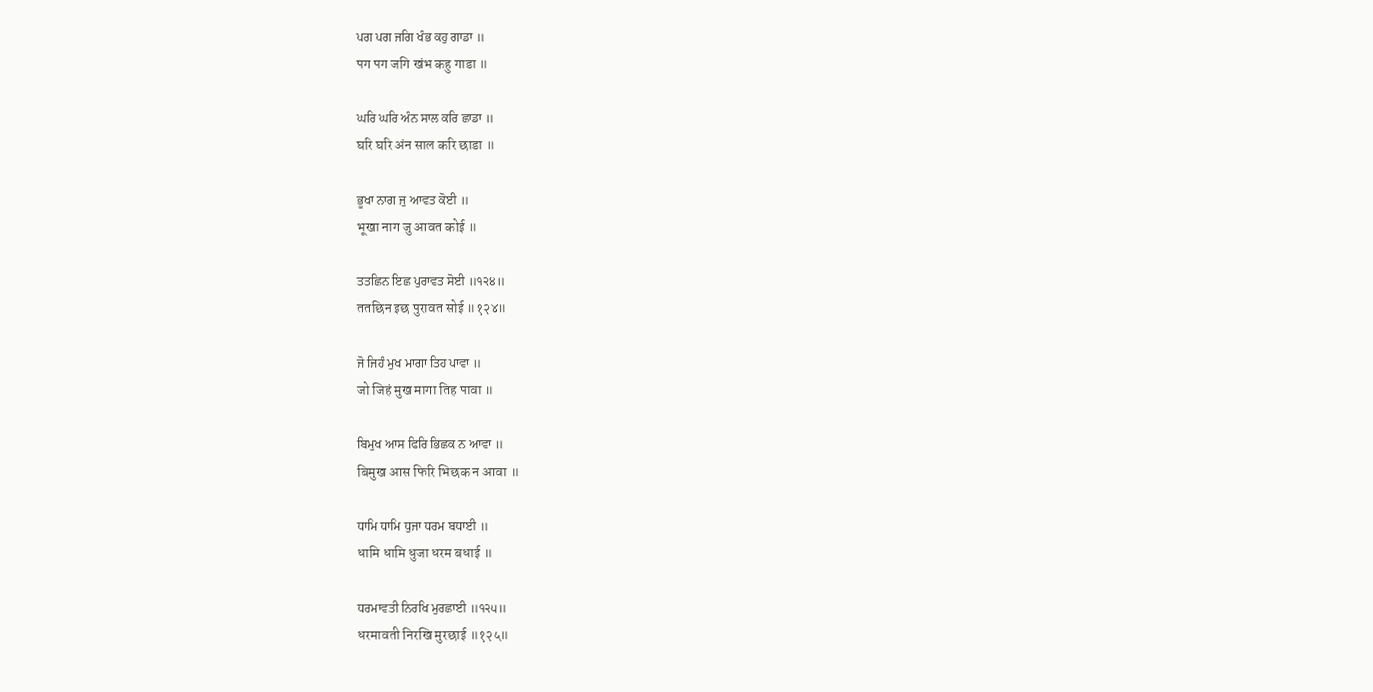ਪਗ ਪਗ ਜਗਿ ਖੰਭ ਕਹੁ ਗਾਡਾ ॥
पग पग जगि खंभ कहु गाडा ॥

ਘਰਿ ਘਰਿ ਅੰਨ ਸਾਲ ਕਰਿ ਛਾਡਾ ॥
घरि घरि अंन साल करि छाडा ॥

ਭੂਖਾ ਨਾਗ ਜੁ ਆਵਤ ਕੋਈ ॥
भूखा नाग जु आवत कोई ॥

ਤਤਛਿਨ ਇਛ ਪੁਰਾਵਤ ਸੋਈ ॥੧੨੪॥
ततछिन इछ पुरावत सोई ॥१२४॥

ਜੋ ਜਿਹੰ ਮੁਖ ਮਾਗਾ ਤਿਹ ਪਾਵਾ ॥
जो जिहं मुख मागा तिह पावा ॥

ਬਿਮੁਖ ਆਸ ਫਿਰਿ ਭਿਛਕ ਨ ਆਵਾ ॥
बिमुख आस फिरि भिछक न आवा ॥

ਧਾਮਿ ਧਾਮਿ ਧੁਜਾ ਧਰਮ ਬਧਾਈ ॥
धामि धामि धुजा धरम बधाई ॥

ਧਰਮਾਵਤੀ ਨਿਰਖਿ ਮੁਰਛਾਈ ॥੧੨੫॥
धरमावती निरखि मुरछाई ॥१२५॥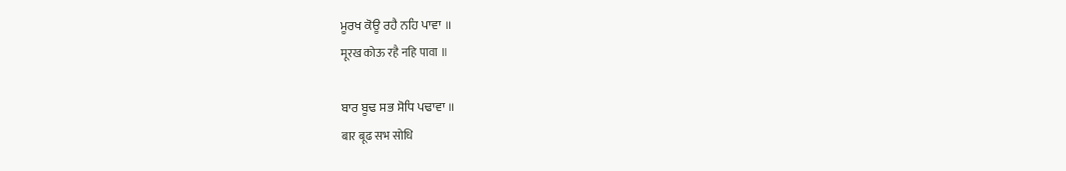ਮੂਰਖ ਕੋਊ ਰਹੈ ਨਹਿ ਪਾਵਾ ॥
मूरख कोऊ रहै नहि पावा ॥

ਬਾਰ ਬੂਢ ਸਭ ਸੋਧਿ ਪਢਾਵਾ ॥
बार बूढ सभ सोधि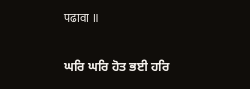पढावा ॥

ਘਰਿ ਘਰਿ ਹੋਤ ਭਈ ਹਰਿ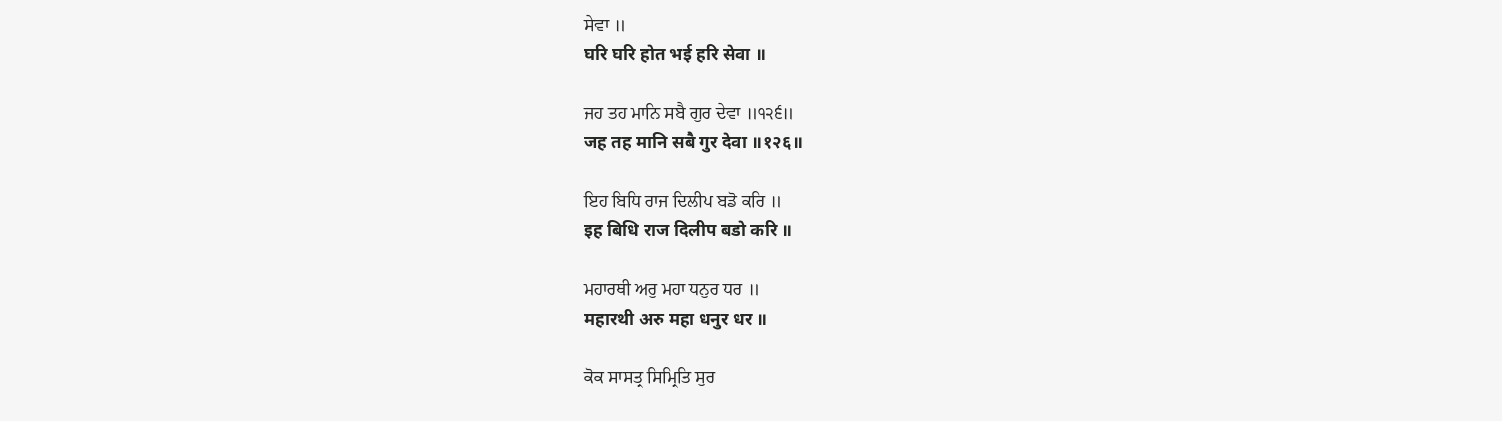ਸੇਵਾ ॥
घरि घरि होत भई हरि सेवा ॥

ਜਹ ਤਹ ਮਾਨਿ ਸਬੈ ਗੁਰ ਦੇਵਾ ॥੧੨੬॥
जह तह मानि सबै गुर देवा ॥१२६॥

ਇਹ ਬਿਧਿ ਰਾਜ ਦਿਲੀਪ ਬਡੋ ਕਰਿ ॥
इह बिधि राज दिलीप बडो करि ॥

ਮਹਾਰਥੀ ਅਰੁ ਮਹਾ ਧਨੁਰ ਧਰ ॥
महारथी अरु महा धनुर धर ॥

ਕੋਕ ਸਾਸਤ੍ਰ ਸਿਮ੍ਰਿਤਿ ਸੁਰ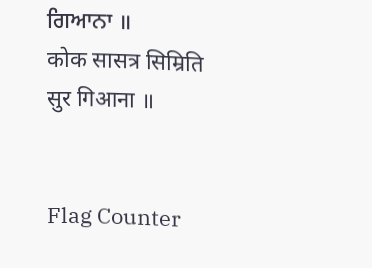ਗਿਆਨਾ ॥
कोक सासत्र सिम्रिति सुर गिआना ॥


Flag Counter